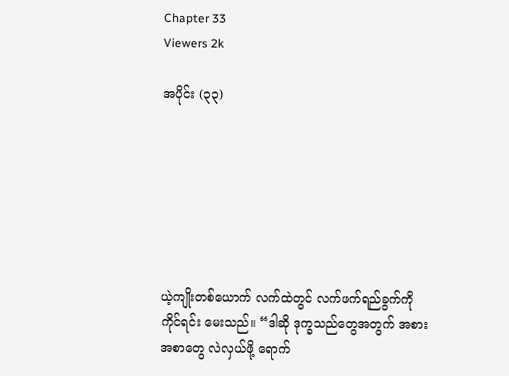Chapter 33
Viewers 2k

အပိုင်း (၃၃)







ယဲ့ကျိုးတစ်ယောက် လက်ထဲတွင် လက်ဖက်ရည်ခွက်ကို ကိုင်ရင်း မေးသည်။ “ဒါဆို ဒုက္ခသည်တွေအတွက် အစားအစာတွေ လဲလှယ်ဖို့ ရောက်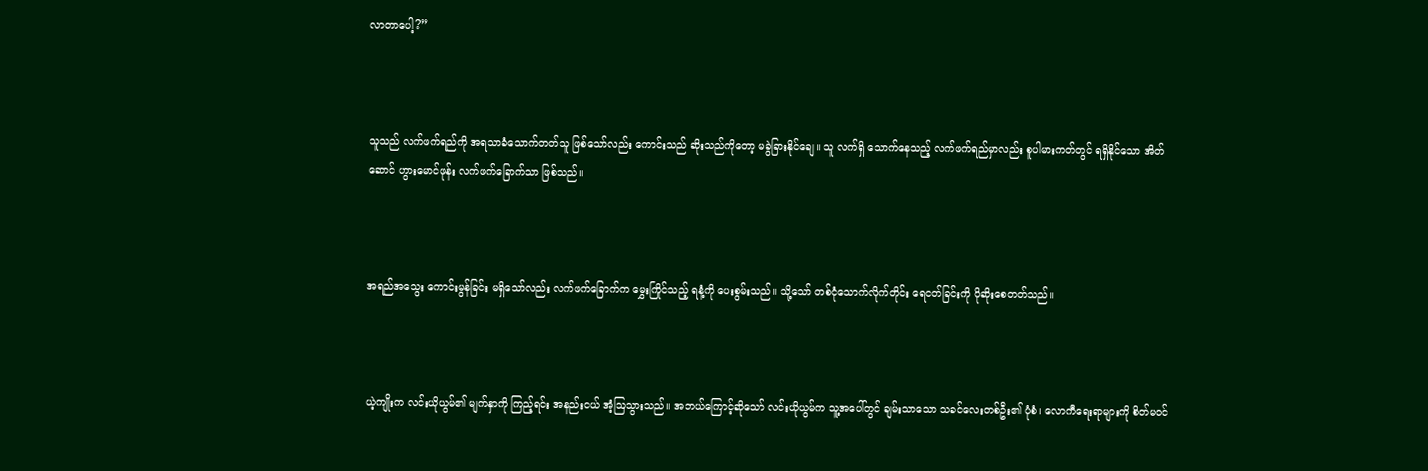လာတာပေါ့?”



သူသည် လက်ဖက်ရည်ကို အရသာခံသောက်တတ်သူ ဖြစ်သော်လည်း ကောင်းသည် ဆိုးသည်ကိုတော့ မခွဲခြားနိုင်ချေ။ သူ လက်ရှိ သောက်နေသည့် လက်ဖက်ရည်မှာလည်း စူပါမားကတ်တွင် ရရှိနိုင်သော အိတ်ဆောင် ဟွားမောင်ဖုန်း လက်ဖက်ခြောက်သာ ဖြစ်သည်။



အရည်အသွေး ကောင်းမွန်ခြင်း မရှိသော်လည်း လက်ဖက်ခြောက်က မွှေးကြိုင်သည့် ရနံ့ကို ပေးစွမ်းသည်။ သို့သော် တစ်ငုံသောက်လိုက်တိုင်း ရေငတ်ခြင်းကို ပိုဆိုးစေတတ်သည်။



ယဲ့ကျိုးက လင်းယိုယွမ်၏ မျက်နှာကို ကြည့်ရင်း အနည်းငယ် အံ့ဩသွားသည်။ အဘယ်ကြောင့်ဆိုသော် လင်းယိုယွမ်က သူ့အပေါ်တွင် ချမ်းသာသော သခင်လေးတစ်ဦး၏ ပုံစံ၊ လောကီရေးရာများကို စိတ်မဝင်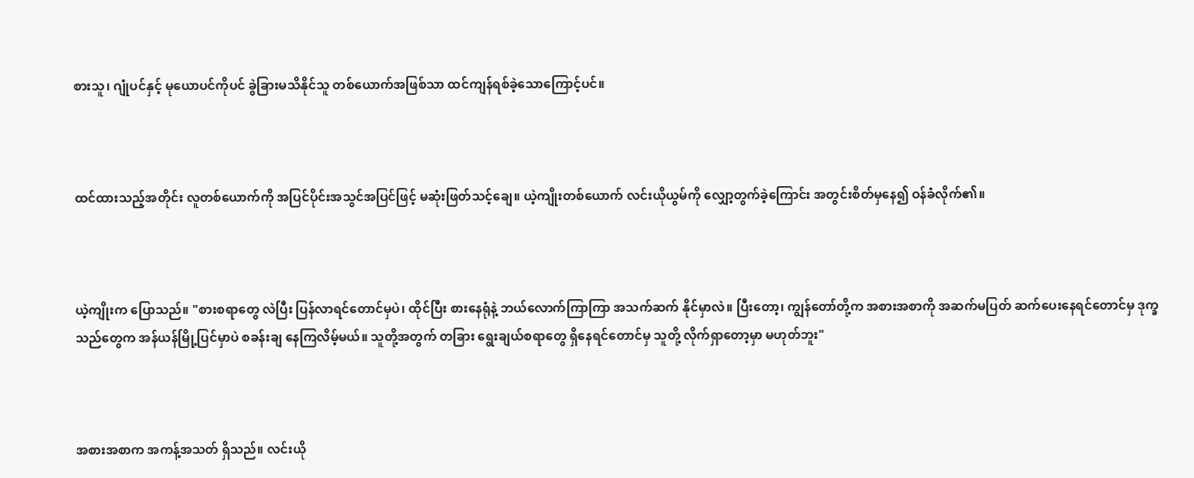စားသူ၊ ဂျုံပင်နှင့် မုယောပင်ကိုပင် ခွဲခြားမသိနိုင်သူ တစ်ယောက်အဖြစ်သာ ထင်ကျန်ရစ်ခဲ့သောကြောင့်ပင်။



ထင်ထားသည့်အတိုင်း လူတစ်ယောက်ကို အပြင်ပိုင်းအသွင်အပြင်ဖြင့် မဆုံးဖြတ်သင့်ချေ။ ယဲ့ကျိုးတစ်ယောက် လင်းယိုယွမ်ကို လျှော့တွက်ခဲ့ကြောင်း အတွင်းစိတ်မှနေ၍ ဝန်ခံလိုက်၏။



ယဲ့ကျိုးက ပြောသည်။ "စားစရာတွေ လဲပြီး ပြန်လာရင်တောင်မှပဲ၊ ထိုင်ပြီး စားနေရုံနဲ့ ဘယ်လောက်ကြာကြာ အသက်ဆက် နိုင်မှာလဲ။ ပြီးတော့၊ ကျွန်တော်တို့က အစားအစာကို အဆက်မပြတ် ဆက်ပေးနေရင်တောင်မှ ဒုက္ခသည်တွေက အန်ယန်မြို့ပြင်မှာပဲ စခန်းချ နေကြလိမ့်မယ်။ သူတို့အတွက် တခြား ရွေးချယ်စရာတွေ ရှိနေရင်တောင်မှ သူတို့ လိုက်ရှာတော့မှာ မဟုတ်ဘူး"



အစားအစာက အကန့်အသတ် ရှိသည်။ လင်းယို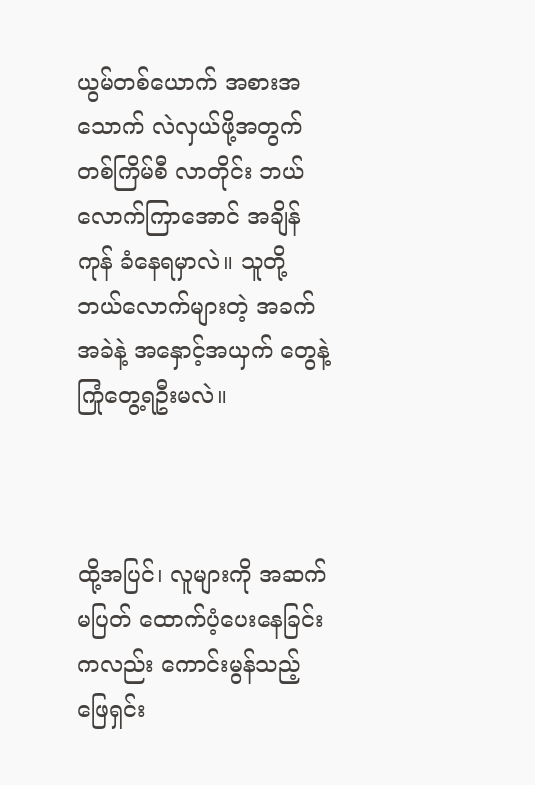ယွမ်တစ်ယောက် အစားအသောက် လဲလှယ်ဖို့အတွက် တစ်ကြိမ်စီ လာတိုင်း ဘယ်လောက်ကြာအောင် အချိန်ကုန် ခံနေရမှာလဲ။ သူတို့ ဘယ်လောက်များတဲ့ အခက်အခဲနဲ့ အနှောင့်အယှက် တွေနဲ့ ကြုံတွေ့ရဦးမလဲ။



ထို့အပြင်၊ လူများကို အဆက်မပြတ် ထောက်ပံ့ပေးနေခြင်းကလည်း ကောင်းမွန်သည့် ဖြေရှင်း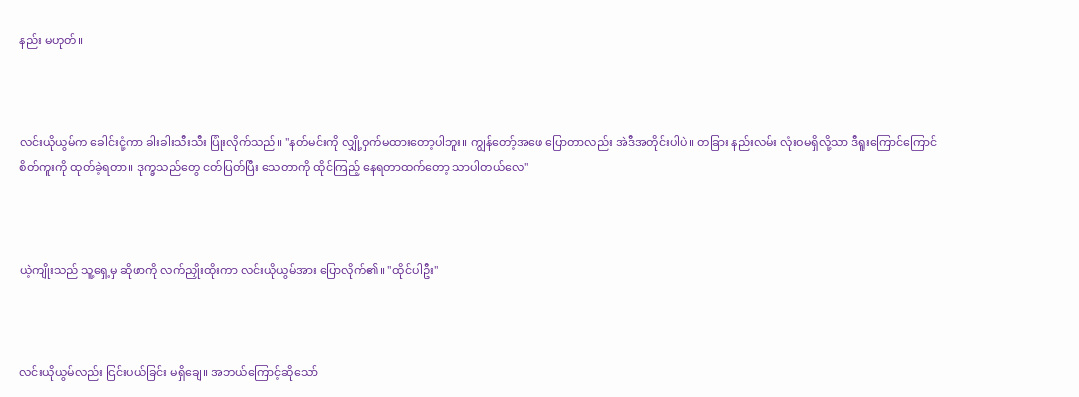နည်း မဟုတ်။



လင်းယိုယွမ်က ခေါင်းငုံ့ကာ ခါးခါးသီးသီး ပြုံးလိုက်သည်။ "နတ်မင်းကို လျှို့ဝှက်မထားတော့ပါဘူး။ ကျွန်တော့်အဖေ ပြောတာလည်း အဲဒီအတိုင်းပါပဲ။ တခြား နည်းလမ်း လုံးဝမရှိလို့သာ ဒီရူးကြောင်ကြောင် စိတ်ကူးကို ထုတ်ခဲ့ရတာ။ ဒုက္ခသည်တွေ ငတ်ပြတ်ပြီး သေတာကို ထိုင်ကြည့် နေရတာထက်တော့ သာပါတယ်လေ"



ယဲ့ကျိုးသည် သူ့ရှေ့မှ ဆိုဖာကို လက်ညှိုးထိုးကာ လင်းယိုယွမ်အား ပြောလိုက်၏။ "ထိုင်ပါဦး"



လင်းယိုယွမ်လည်း ငြင်းပယ်ခြင်း မရှိချေ။ အဘယ်ကြောင့်ဆိုသော်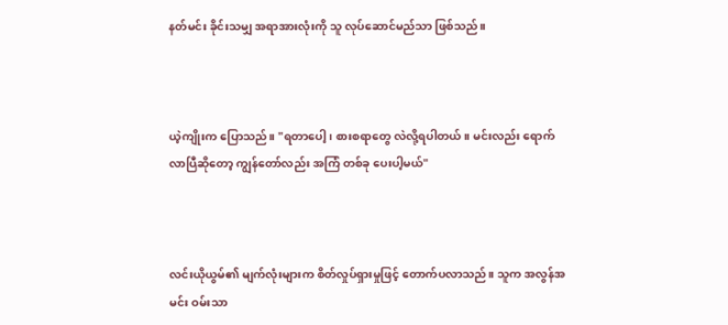နတ်မင်း ခိုင်းသမျှ အရာအားလုံးကို သူ လုပ်ဆောင်မည်သာ ဖြစ်သည်။



ယဲ့ကျိုးက ပြောသည်။ "ရတာပေါ့၊ စားစရာတွေ လဲလို့ရပါတယ်။ မင်းလည်း ရောက်လာပြီဆိုတော့ ကျွန်တော်လည်း အကြံ တစ်ခု ပေးပါ့မယ်"



လင်းယိုယွမ်၏ မျက်လုံးများက စိတ်လှုပ်ရှားမှုဖြင့် တောက်ပလာသည်။ သူက အလွန်အမင်း ဝမ်းသာ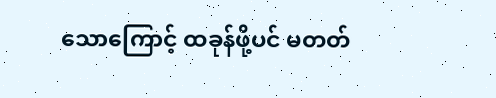သောကြောင့် ထခုန်ဖို့ပင် မတတ်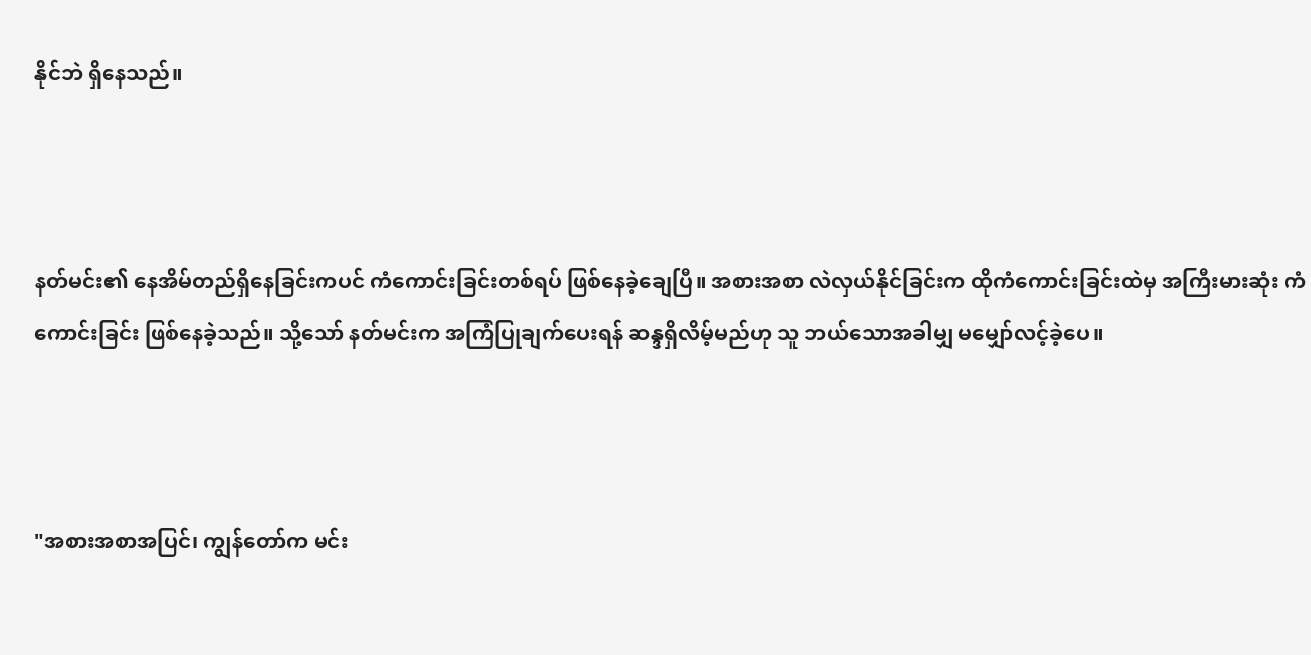နိုင်ဘဲ ရှိနေသည်။



နတ်မင်း၏ နေအိမ်တည်ရှိနေခြင်းကပင် ကံကောင်းခြင်းတစ်ရပ် ဖြစ်နေခဲ့ချေပြီ။ အစားအစာ လဲလှယ်နိုင်ခြင်းက ထိုကံကောင်းခြင်းထဲမှ အကြီးမားဆုံး ကံကောင်းခြင်း ဖြစ်နေခဲ့သည်။ သို့သော် နတ်မင်းက အကြံပြုချက်ပေးရန် ဆန္ဒရှိလိမ့်မည်ဟု သူ ဘယ်သောအခါမျှ မမျှော်လင့်ခဲ့ပေ။



"အစားအစာအပြင်၊ ကျွန်တော်က မင်း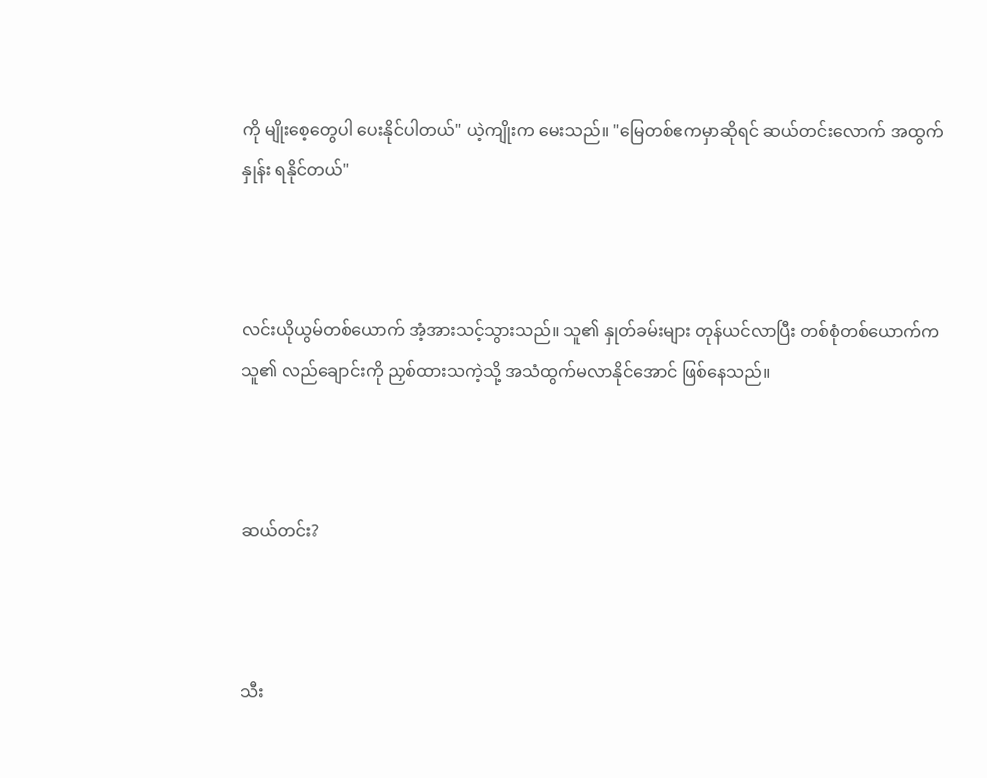ကို မျိုးစေ့တွေပါ ပေးနိုင်ပါတယ်" ယဲ့ကျိုးက မေးသည်။ "မြေတစ်ဧကမှာဆိုရင် ဆယ်တင်းလောက် အထွက်နှုန်း ရနိုင်တယ်"



လင်းယိုယွမ်တစ်ယောက် အံ့အားသင့်သွားသည်။ သူ၏ နှုတ်ခမ်းများ တုန်ယင်လာပြီး တစ်စုံတစ်ယောက်က သူ၏ လည်ချောင်းကို ညှစ်ထားသကဲ့သို့ အသံထွက်မလာနိုင်အောင် ဖြစ်နေသည်။



ဆယ်တင်း?



သီး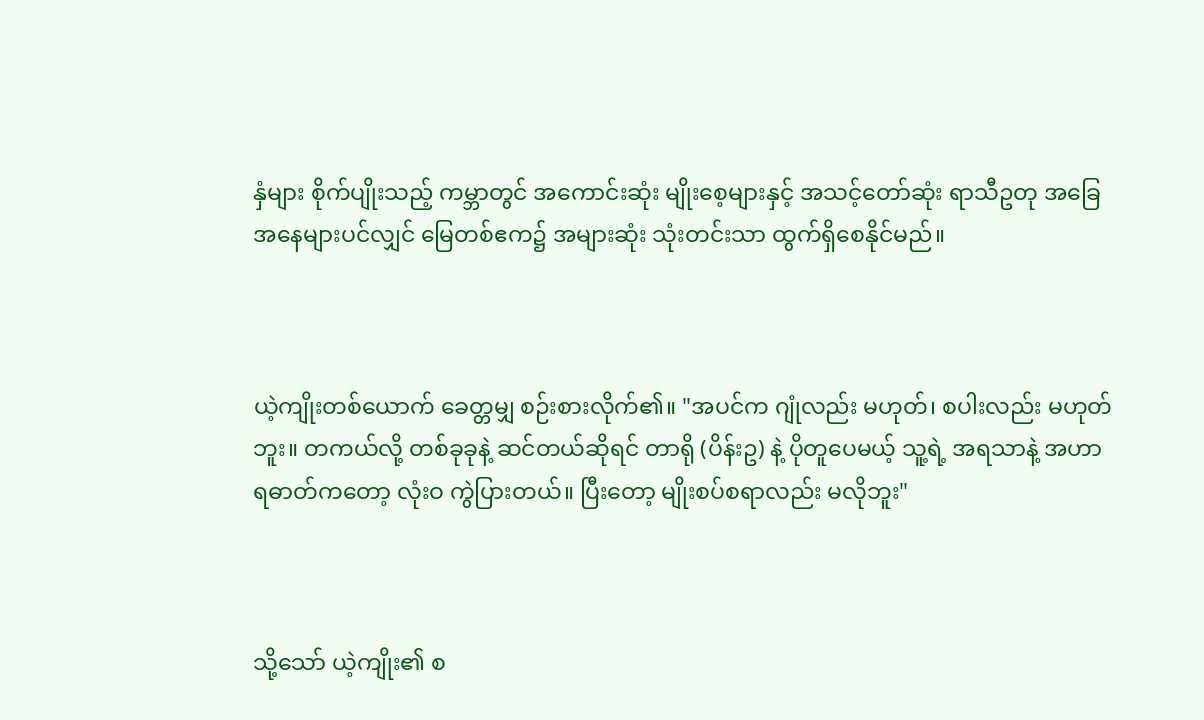နှံများ စိုက်ပျိုးသည့် ကမ္ဘာတွင် အကောင်းဆုံး မျိုးစေ့များနှင့် အသင့်တော်ဆုံး ရာသီဥတု အခြေအနေများပင်လျှင် မြေတစ်ဧက၌ အများဆုံး သုံးတင်းသာ ထွက်ရှိစေနိုင်မည်။



ယဲ့ကျိုးတစ်ယောက် ခေတ္တမျှ စဉ်းစားလိုက်၏။ "အပင်က ဂျုံလည်း မဟုတ်၊ စပါးလည်း မဟုတ်ဘူး။ တကယ်လို့ တစ်ခုခုနဲ့ ဆင်တယ်ဆိုရင် တာရို (ပိန်းဥ) နဲ့ ပိုတူပေမယ့် သူ့ရဲ့ အရသာနဲ့ အဟာရဓာတ်ကတော့ လုံးဝ ကွဲပြားတယ်။ ပြီးတော့ မျိုးစပ်စရာလည်း မလိုဘူး"



သို့သော် ယဲ့ကျိုး၏ စ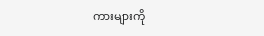ကားများကို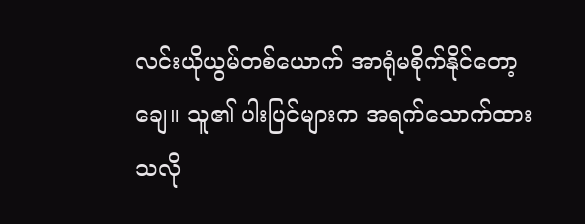လင်းယိုယွမ်တစ်ယောက် အာရုံမစိုက်နိုင်တော့ချေ။ သူ၏ ပါးပြင်များက အရက်သောက်ထားသလို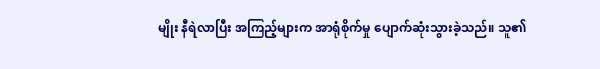မျိုး နီရဲလာပြီး အကြည့်များက အာရုံစိုက်မှု ပျောက်ဆုံးသွားခဲ့သည်။ သူ၏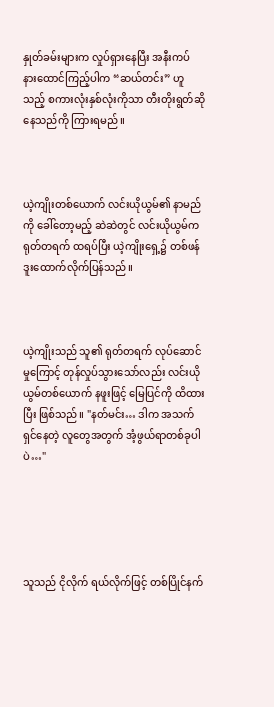နှုတ်ခမ်းများက လှုပ်ရှားနေပြီး အနီးကပ် နားထောင်ကြည့်ပါက “ဆယ်တင်း” ဟူသည့် စကားလုံးနှစ်လုံးကိုသာ တီးတိုးရွတ်ဆိုနေသည်ကို ကြားရမည်။



ယဲ့ကျိုးတစ်ယောက် လင်းယိုယွမ်၏ နာမည်ကို ခေါ်တော့မည့် ဆဲဆဲတွင် လင်းယိုယွမ်က ရုတ်တရက် ထရပ်ပြီး ယဲ့ကျိုးရှေ့၌ တစ်ဖန် ဒူးထောက်လိုက်ပြန်သည်။



ယဲ့ကျိုးသည် သူ၏ ရုတ်တရက် လုပ်ဆောင်မှုကြောင့် တုန်လှုပ်သွားသော်လည်း လင်းယိုယွမ်တစ်ယောက် နဖူးဖြင့် မြေပြင်ကို ထိထားပြီး ဖြစ်သည်။ "နတ်မင်း… ဒါက အသက်ရှင်နေတဲ့ လူတွေအတွက် အံ့ဖွယ်ရာတစ်ခုပါပဲ…"





သူသည် ငိုလိုက် ရယ်လိုက်ဖြင့် တစ်ပြိုင်နက်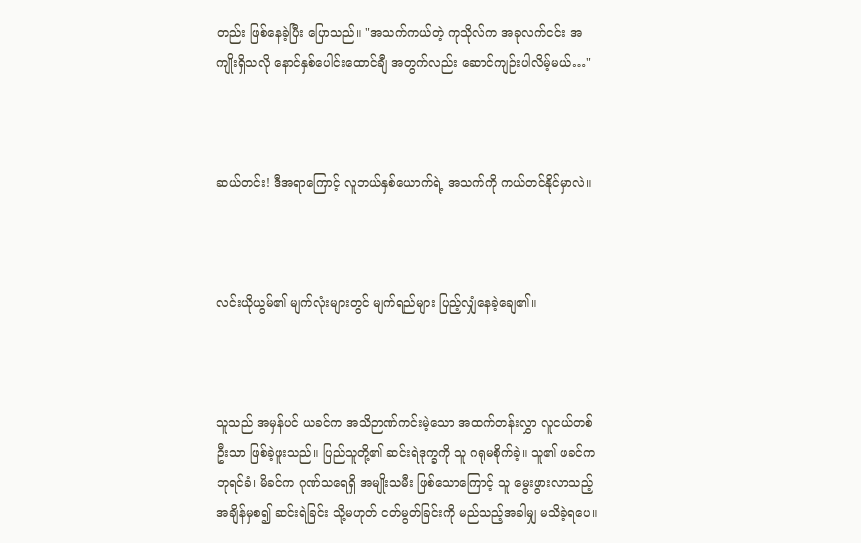တည်း ဖြစ်နေခဲ့ပြီး ပြောသည်။ "အသက်ကယ်တဲ့ ကုသိုလ်က အခုလက်ငင်း အကျိုးရှိသလို နောင်နှစ်ပေါင်းထောင်ချီ အတွက်လည်း ဆောင်ကျဉ်းပါလိမ့်မယ်…"



ဆယ်တင်း! ဒီအရာကြောင့် လူဘယ်နှစ်ယောက်ရဲ့ အသက်ကို ကယ်တင်နိုင်မှာလဲ။



လင်းယိုယွမ်၏ မျက်လုံးများတွင် မျက်ရည်များ ပြည့်လျှံနေခဲ့ချေ၏။



သူသည် အမှန်ပင် ယခင်က အသိဉာဏ်ကင်းမဲ့သော အထက်တန်းလွှာ လူငယ်တစ်ဦးသာ ဖြစ်ခဲ့ဖူးသည်။ ပြည်သူတို့၏ ဆင်းရဲဒုက္ခကို သူ ဂရုမစိုက်ခဲ့။ သူ၏ ဖခင်က ဘုရင်ခံ၊ မိခင်က ဂုဏ်သရေရှိ အမျိုးသမီး ဖြစ်သောကြောင့် သူ မွေးဖွားလာသည့် အချိန်မှစ၍ ဆင်းရဲခြင်း သို့မဟုတ် ငတ်မွတ်ခြင်းကို မည်သည့်အခါမျှ မသိခဲ့ရပေ။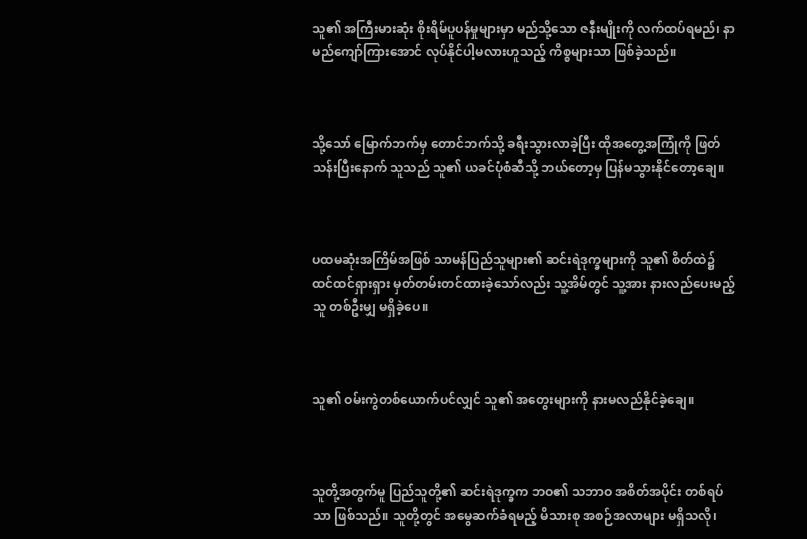သူ၏ အကြီးမားဆုံး စိုးရိမ်ပူပန်မှုများမှာ မည်သို့သော ဇနီးမျိုးကို လက်ထပ်ရမည်၊ နာမည်ကျော်ကြားအောင် လုပ်နိုင်ပါ့မလားဟူသည့် ကိစ္စများသာ ဖြစ်ခဲ့သည်။



သို့သော် မြောက်ဘက်မှ တောင်ဘက်သို့ ခရီးသွားလာခဲ့ပြီး ထိုအတွေ့အကြုံကို ဖြတ်သန်းပြီးနောက် သူသည် သူ၏ ယခင်ပုံစံဆီသို့ ဘယ်တော့မှ ပြန်မသွားနိုင်တော့ချေ။



ပထမဆုံးအကြိမ်အဖြစ် သာမန်ပြည်သူများ၏ ဆင်းရဲဒုက္ခများကို သူ၏ စိတ်ထဲ၌ ထင်ထင်ရှားရှား မှတ်တမ်းတင်ထားခဲ့သော်လည်း သူ့အိမ်တွင် သူ့အား နားလည်ပေးမည့်သူ တစ်ဦးမျှ မရှိခဲ့ပေ။



သူ၏ ဝမ်းကွဲတစ်ယောက်ပင်လျှင် သူ၏ အတွေးများကို နားမလည်နိုင်ခဲ့ချေ။



သူတို့အတွက်မူ ပြည်သူတို့၏ ဆင်းရဲဒုက္ခက ဘဝ၏ သဘာဝ အစိတ်အပိုင်း တစ်ရပ်သာ ဖြစ်သည်။ သူတို့တွင် အမွေဆက်ခံရမည့် မိသားစု အစဉ်အလာများ မရှိသလို၊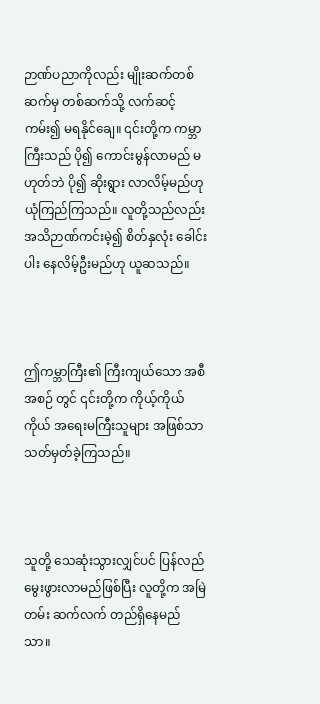ဉာဏ်ပညာကိုလည်း မျိုးဆက်တစ်ဆက်မှ တစ်ဆက်သို့ လက်ဆင့်ကမ်း၍ မရနိုင်ချေ။ ၎င်းတို့က ကမ္ဘာကြီးသည် ပို၍ ကောင်းမွန်လာမည် မဟုတ်ဘဲ ပို၍ ဆိုးရွား လာလိမ့်မည်ဟု ယုံကြည်ကြသည်။ လူတို့သည်လည်း အသိဉာဏ်ကင်းမဲ့၍ စိတ်နှလုံး ခေါင်းပါး နေလိမ့်ဦးမည်ဟု ယူဆသည်။



ဤကမ္ဘာကြီး၏ ကြီးကျယ်သော အစီအစဉ် တွင် ၎င်းတို့က ကိုယ့်ကိုယ်ကိုယ် အရေးမကြီးသူများ အဖြစ်သာ သတ်မှတ်ခဲ့ကြသည်။



သူတို့ သေဆုံးသွားလျှင်ပင် ပြန်လည် မွေးဖွားလာမည်ဖြစ်ပြီး လူတို့က အမြဲတမ်း ဆက်လက် တည်ရှိနေမည်သာ။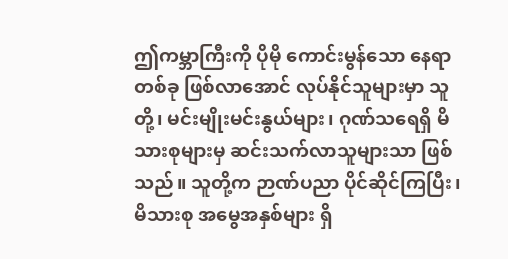ဤကမ္ဘာကြီးကို ပိုမို ကောင်းမွန်သော နေရာတစ်ခု ဖြစ်လာအောင် လုပ်နိုင်သူများမှာ သူတို့၊ မင်းမျိုးမင်းနွယ်များ၊ ဂုဏ်သရေရှိ မိသားစုများမှ ဆင်းသက်လာသူများသာ ဖြစ်သည်။ သူတို့က ဉာဏ်ပညာ ပိုင်ဆိုင်ကြပြီး၊ မိသားစု အမွေအနှစ်များ ရှိ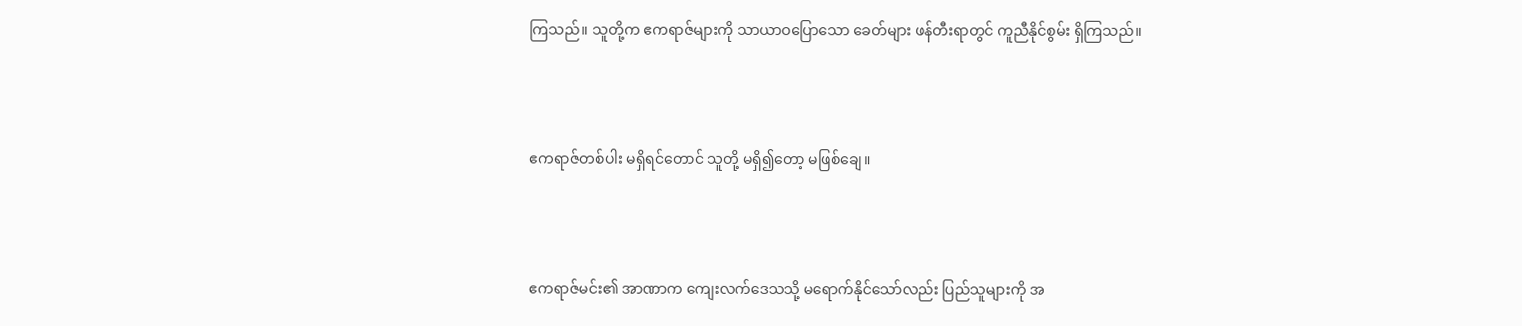ကြသည်။ သူတို့က ဧကရာဇ်များကို သာယာဝပြောသော ခေတ်များ ဖန်တီးရာတွင် ကူညီနိုင်စွမ်း ရှိကြသည်။



ဧကရာဇ်တစ်ပါး မရှိရင်တောင် သူတို့ မရှိ၍တော့ မဖြစ်ချေ။



ဧကရာဇ်မင်း၏ အာဏာက ကျေးလက်ဒေသသို့ မရောက်နိုင်သော်လည်း ပြည်သူများကို အ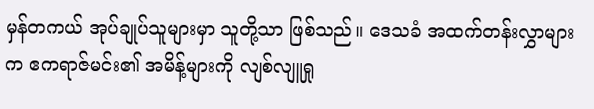မှန်တကယ် အုပ်ချုပ်သူများမှာ သူတို့သာ ဖြစ်သည်။ ဒေသခံ အထက်တန်းလွှာများက ဧကရာဇ်မင်း၏ အမိန့်များကို လျစ်လျူရှု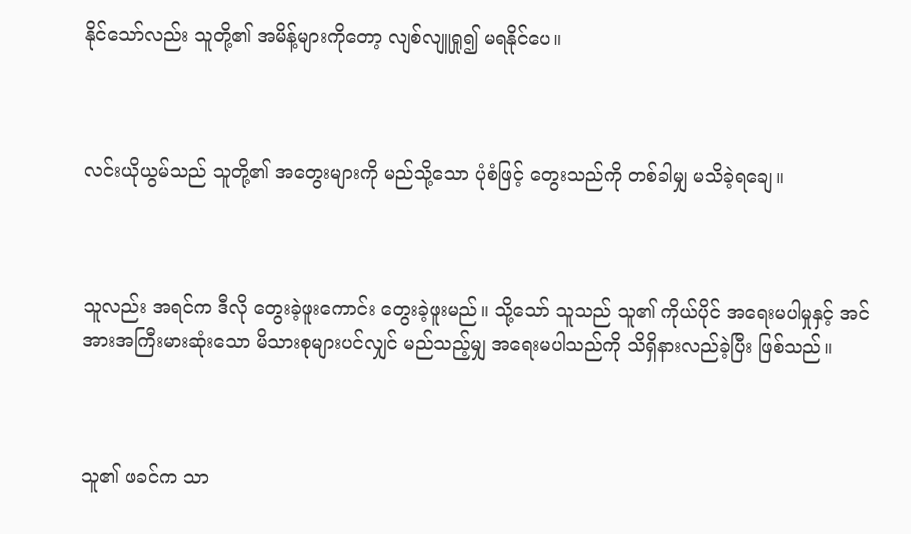နိုင်သော်လည်း သူတို့၏ အမိန့်များကိုတော့ လျစ်လျူရှု၍ မရနိုင်ပေ။



လင်းယိုယွမ်သည် သူတို့၏ အတွေးများကို မည်သို့သော ပုံစံဖြင့် တွေးသည်ကို တစ်ခါမျှ မသိခဲ့ရချေ။



သူလည်း အရင်က ဒီလို တွေးခဲ့ဖူးကောင်း တွေးခဲ့ဖူးမည်။ သို့သော် သူသည် သူ၏ ကိုယ်ပိုင် အရေးမပါမှုနှင့် အင်အားအကြီးမားဆုံးသော မိသားစုများပင်လျှင် မည်သည့်မျှ အရေးမပါသည်ကို သိရှိနားလည်ခဲ့ပြီး ဖြစ်သည်။



သူ၏ ဖခင်က သာ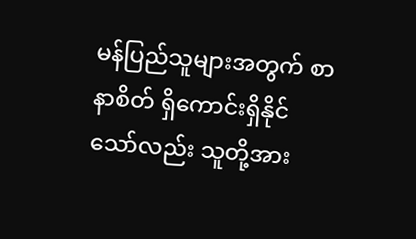မန်ပြည်သူများအတွက် စာနာစိတ် ရှိကောင်းရှိနိုင်သော်လည်း သူတို့အား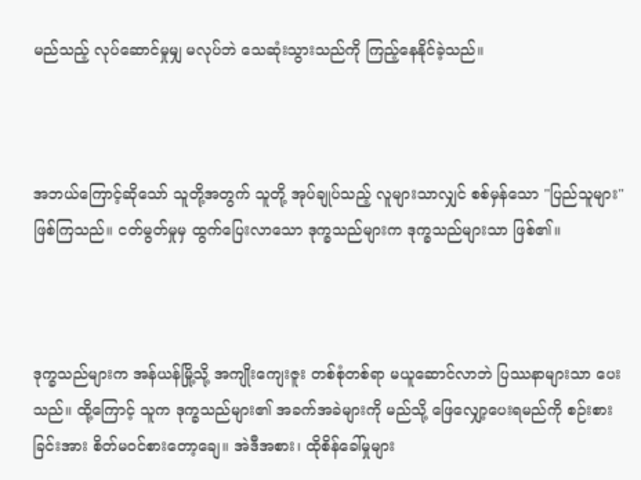မည်သည့် လုပ်ဆောင်မှုမျှ မလုပ်ဘဲ သေဆုံးသွားသည်ကို ကြည့်နေနိုင်ခဲ့သည်။



အဘယ်ကြောင့်ဆိုသော် သူတို့အတွက် သူတို့ အုပ်ချုပ်သည့် လူများသာလျှင် စစ်မှန်သော "ပြည်သူများ" ဖြစ်ကြသည်။ ငတ်မွတ်မှုမှ ထွက်ပြေးလာသော ဒုက္ခသည်များက ဒုက္ခသည်များသာ ဖြစ်၏။



ဒုက္ခသည်များက အန်ယန်မြို့သို့ အကျိုးကျေးဇူး တစ်စုံတစ်ရာ မယူဆောင်လာဘဲ ပြဿနာများသာ ပေးသည်။ ထို့ကြောင့် သူက ဒုက္ခသည်များ၏ အခက်အခဲများကို မည်သို့ ဖြေလျှော့ပေးရမည်ကို စဉ်းစားခြင်းအား စိတ်မဝင်စားတော့ချေ။ အဲဒီအစား၊ ထိုစိန်ခေါ်မှုများ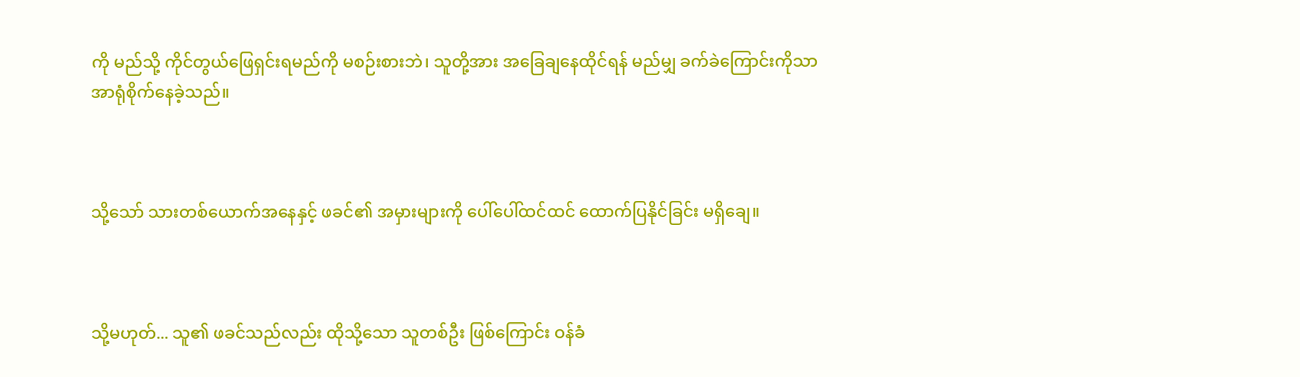ကို မည်သို့ ကိုင်တွယ်ဖြေရှင်းရမည်ကို မစဉ်းစားဘဲ၊ သူတို့အား အခြေချနေထိုင်ရန် မည်မျှ ခက်ခဲကြောင်းကိုသာ အာရုံစိုက်နေခဲ့သည်။



သို့သော် သားတစ်ယောက်အနေနှင့် ဖခင်၏ အမှားများကို ပေါ်ပေါ်ထင်ထင် ထောက်ပြနိုင်ခြင်း မရှိချေ။



သို့မဟုတ်... သူ၏ ဖခင်သည်လည်း ထိုသို့သော သူတစ်ဦး ဖြစ်ကြောင်း ဝန်ခံ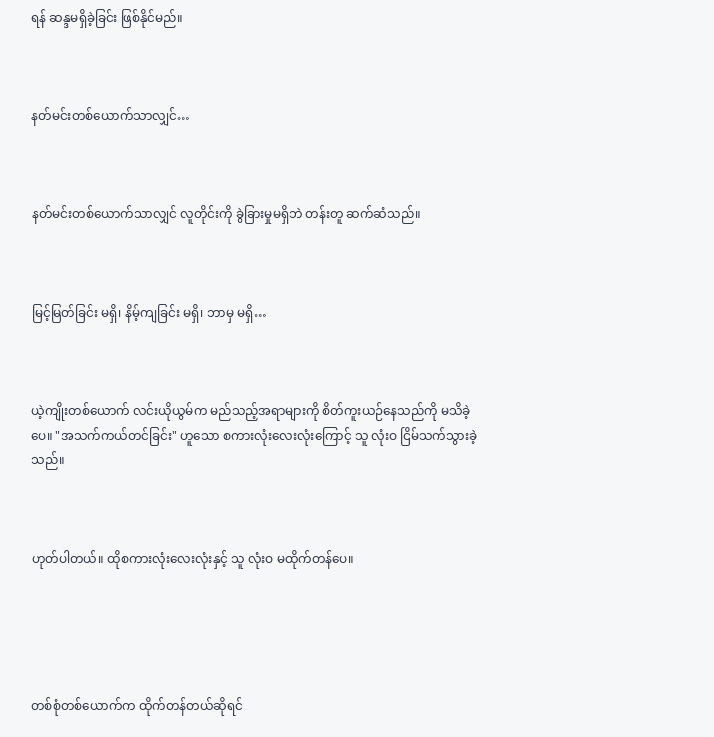ရန် ဆန္ဒမရှိခဲ့ခြင်း ဖြစ်နိုင်မည်။



နတ်မင်းတစ်ယောက်သာလျှင်…



နတ်မင်းတစ်ယောက်သာလျှင် လူတိုင်းကို ခွဲခြားမှုမရှိဘဲ တန်းတူ ဆက်ဆံသည်။



မြင့်မြတ်ခြင်း မရှိ၊ နိမ့်ကျခြင်း မရှိ၊ ဘာမှ မရှိ…



ယဲ့ကျိုးတစ်ယောက် လင်းယိုယွမ်က မည်သည့်အရာများကို စိတ်ကူးယဉ်နေသည်ကို မသိခဲ့ပေ။ "အသက်ကယ်တင်ခြင်း" ဟူသော စကားလုံးလေးလုံးကြောင့် သူ လုံးဝ ငြိမ်သက်သွားခဲ့သည်။



ဟုတ်ပါတယ်။ ထိုစကားလုံးလေးလုံးနှင့် သူ လုံးဝ မထိုက်တန်ပေ။





တစ်စုံတစ်ယောက်က ထိုက်တန်တယ်ဆိုရင်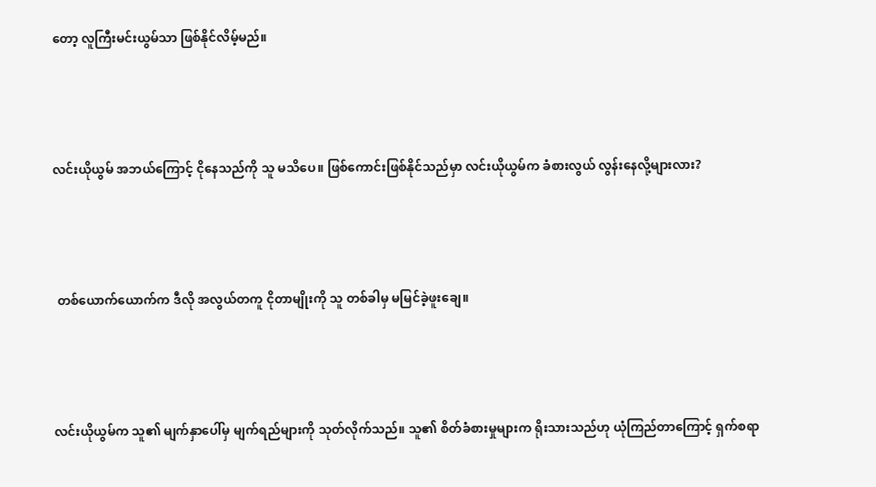တော့ လူကြီးမင်းယွမ်သာ ဖြစ်နိုင်လိမ့်မည်။



လင်းယိုယွမ် အဘယ်ကြောင့် ငိုနေသည်ကို သူ မသိပေ။ ဖြစ်ကောင်းဖြစ်နိုင်သည်မှာ လင်းယိုယွမ်က ခံစားလွယ် လွန်းနေလို့များလား?



 တစ်ယောက်ယောက်က ဒီလို အလွယ်တကူ ငိုတာမျိုးကို သူ တစ်ခါမှ မမြင်ခဲ့ဖူးချေ။



လင်းယိုယွမ်က သူ၏ မျက်နှာပေါ်မှ မျက်ရည်များကို သုတ်လိုက်သည်။ သူ၏ စိတ်ခံစားမှုများက ရိုးသားသည်ဟု ယုံကြည်တာကြောင့် ရှက်စရာ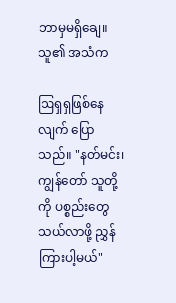ဘာမှမရှိချေ။ သူ၏ အသံက

ဩရှရှဖြစ်နေလျက် ပြောသည်။ "နတ်မင်း၊ ကျွန်တော် သူတို့ကို ပစ္စည်းတွေ သယ်လာဖို့ ညွှန်ကြားပါ့မယ်"